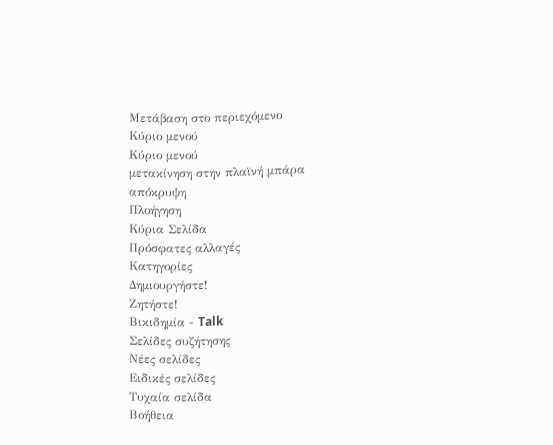Μετάβαση στο περιεχόμενο
Κύριο μενού
Κύριο μενού
μετακίνηση στην πλαϊνή μπάρα
απόκρυψη
Πλοήγηση
Κύρια Σελίδα
Πρόσφατες αλλαγές
Κατηγορίες
Δημιουργήστε!
Ζητήστε!
Βικιδημία - Talk
Σελίδες συζήτησης
Νέες σελίδες
Ειδικές σελίδες
Τυχαία σελίδα
Βοήθεια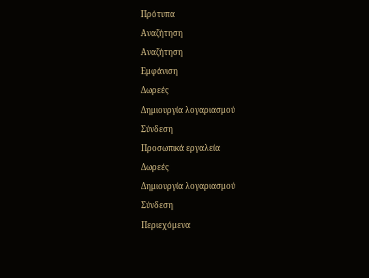Πρότυπα
Αναζήτηση
Αναζήτηση
Εμφάνιση
Δωρεές
Δημιουργία λογαριασμού
Σύνδεση
Προσωπικά εργαλεία
Δωρεές
Δημιουργία λογαριασμού
Σύνδεση
Περιεχόμενα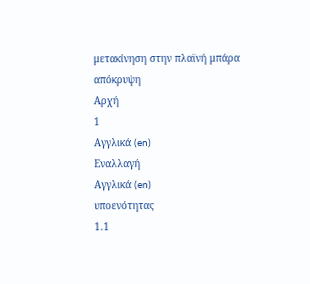μετακίνηση στην πλαϊνή μπάρα
απόκρυψη
Αρχή
1
Αγγλικά (en)
Εναλλαγή
Αγγλικά (en)
υποενότητας
1.1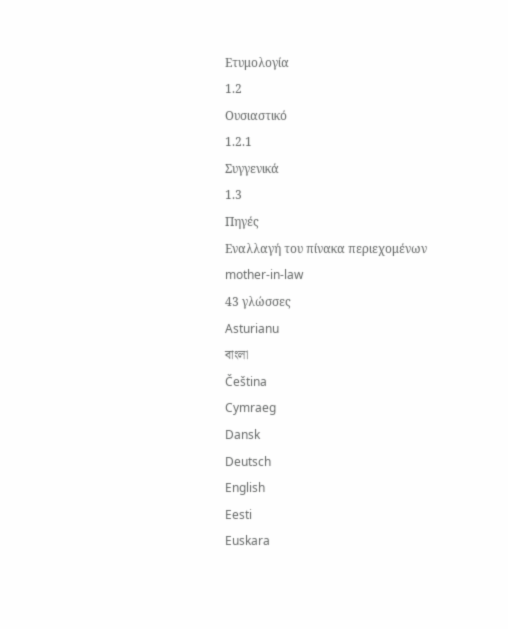Ετυμολογία
1.2
Ουσιαστικό
1.2.1
Συγγενικά
1.3
Πηγές
Εναλλαγή του πίνακα περιεχομένων
mother-in-law
43 γλώσσες
Asturianu
বাংলা
Čeština
Cymraeg
Dansk
Deutsch
English
Eesti
Euskara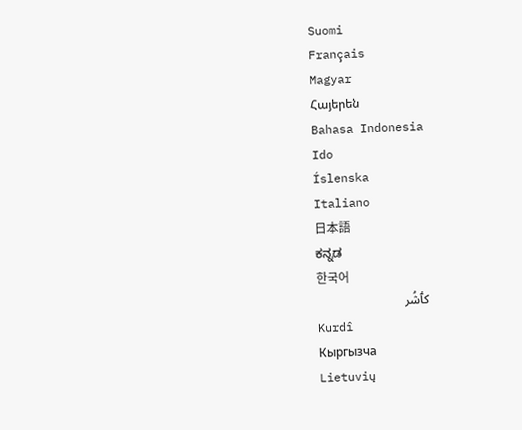Suomi
Français
Magyar
Հայերեն
Bahasa Indonesia
Ido
Íslenska
Italiano
日本語
ಕನ್ನಡ
한국어
کٲشُر
Kurdî
Кыргызча
Lietuvių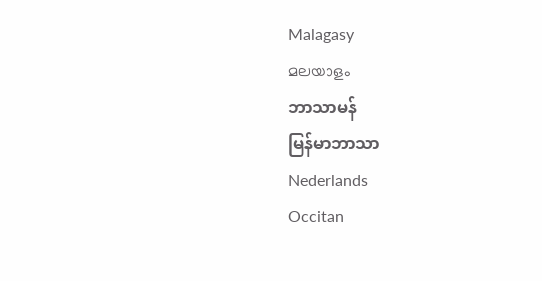Malagasy
മലയാളം
ဘာသာမန်
မြန်မာဘာသာ
Nederlands
Occitan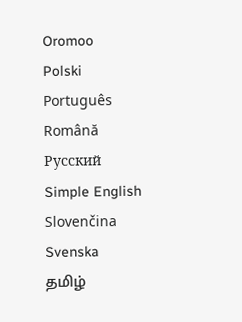Oromoo
Polski
Português
Română
Русский
Simple English
Slovenčina
Svenska
தமிழ்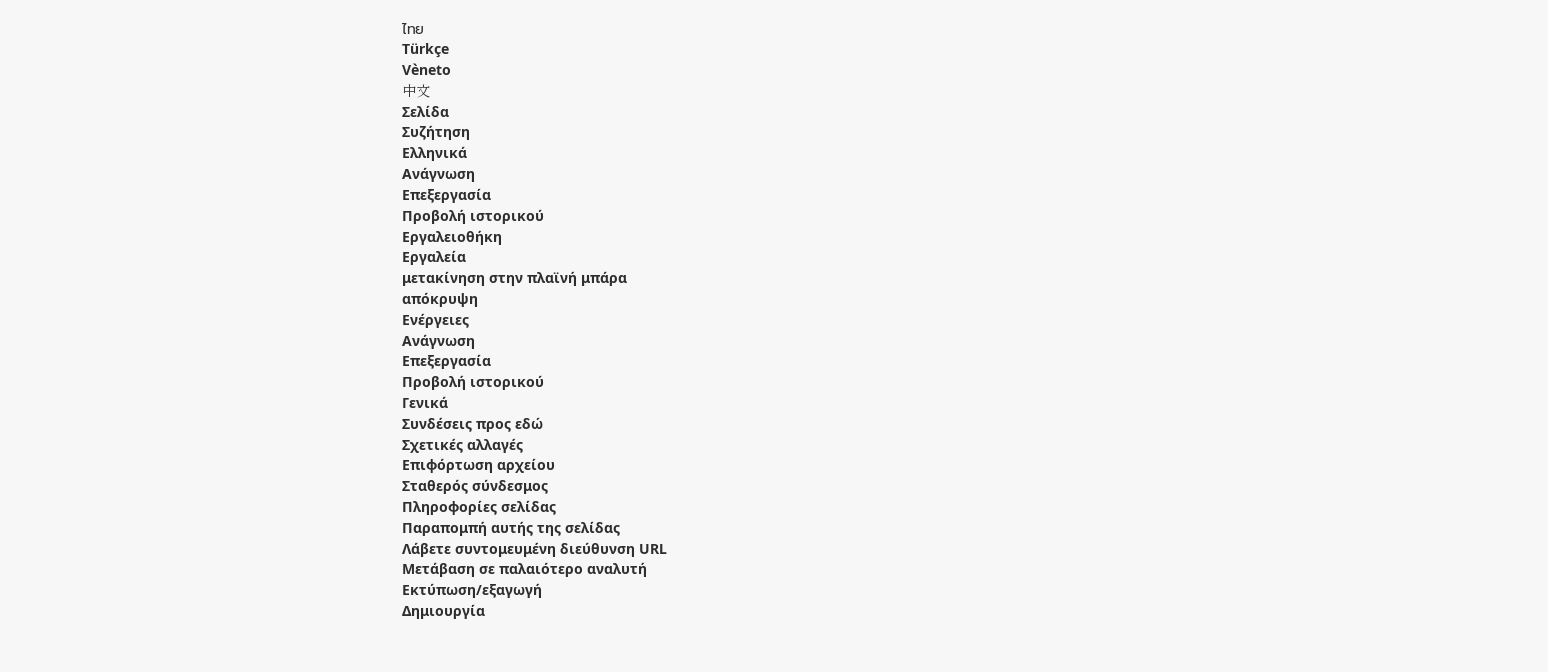ไทย
Türkçe
Vèneto
中文
Σελίδα
Συζήτηση
Ελληνικά
Ανάγνωση
Επεξεργασία
Προβολή ιστορικού
Εργαλειοθήκη
Εργαλεία
μετακίνηση στην πλαϊνή μπάρα
απόκρυψη
Ενέργειες
Ανάγνωση
Επεξεργασία
Προβολή ιστορικού
Γενικά
Συνδέσεις προς εδώ
Σχετικές αλλαγές
Επιφόρτωση αρχείου
Σταθερός σύνδεσμος
Πληροφορίες σελίδας
Παραπομπή αυτής της σελίδας
Λάβετε συντομευμένη διεύθυνση URL
Μετάβαση σε παλαιότερο αναλυτή
Εκτύπωση/εξαγωγή
Δημιουργία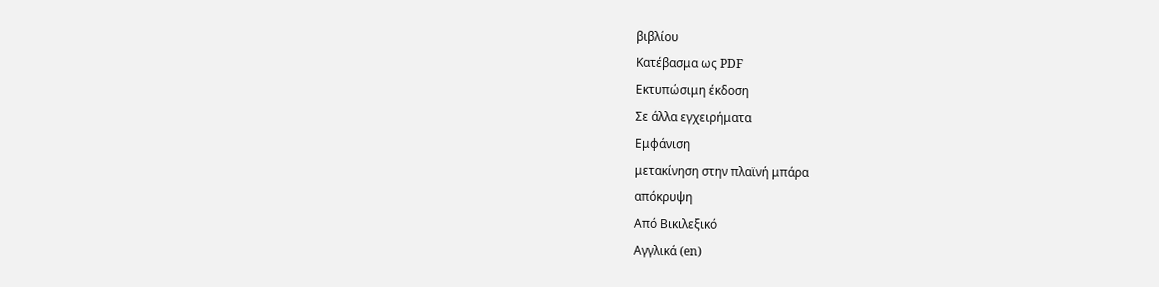βιβλίου
Κατέβασμα ως PDF
Εκτυπώσιμη έκδοση
Σε άλλα εγχειρήματα
Εμφάνιση
μετακίνηση στην πλαϊνή μπάρα
απόκρυψη
Από Βικιλεξικό
Αγγλικά (en)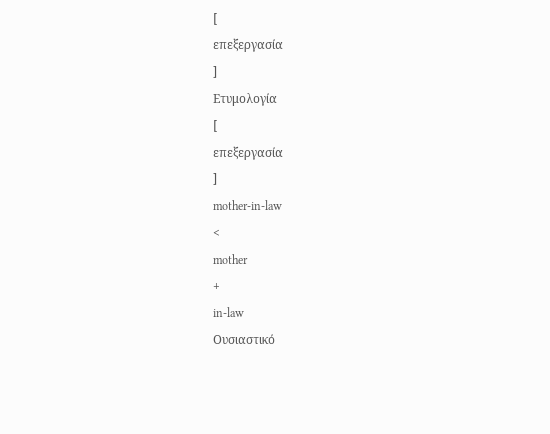[
επεξεργασία
]
Ετυμολογία
[
επεξεργασία
]
mother-in-law
<
mother
+
in-law
Ουσιαστικό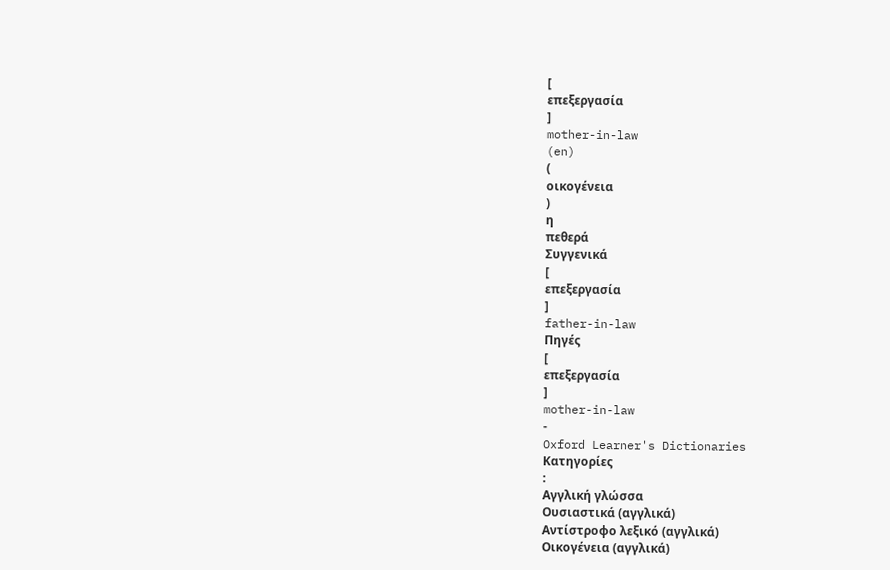[
επεξεργασία
]
mother-in-law
(en)
(
οικογένεια
)
η
πεθερά
Συγγενικά
[
επεξεργασία
]
father-in-law
Πηγές
[
επεξεργασία
]
mother-in-law
-
Oxford Learner's Dictionaries
Κατηγορίες
:
Αγγλική γλώσσα
Ουσιαστικά (αγγλικά)
Αντίστροφο λεξικό (αγγλικά)
Οικογένεια (αγγλικά)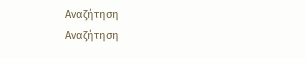Αναζήτηση
Αναζήτηση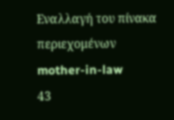Εναλλαγή του πίνακα περιεχομένων
mother-in-law
43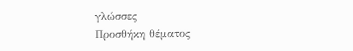γλώσσες
Προσθήκη θέματος